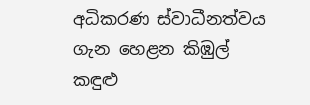අධිකරණ ස්වාධීනත්වය ගැන හෙළන කිඹුල් කඳුළු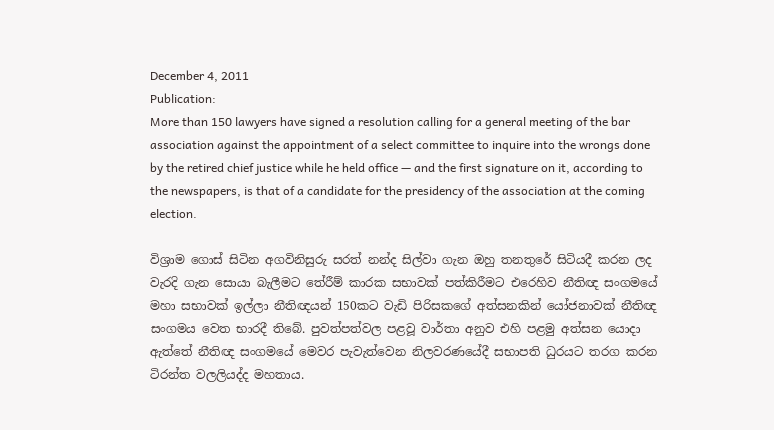December 4, 2011
Publication:
More than 150 lawyers have signed a resolution calling for a general meeting of the bar association against the appointment of a select committee to inquire into the wrongs done by the retired chief justice while he held office — and the first signature on it, according to the newspapers, is that of a candidate for the presidency of the association at the coming election.

විශ්‍රාම ගොස් සිටින අගවිනිසුරු සරත් නන්ද සිල්වා ගැන ඔහු තනතුරේ සිටියදී කරන ලද වැරදි ගැන සොයා බැලීමට තේරීම් කාරක සභාවක් පත්කිරීමට එරෙහිව නීතිඥ සංගමයේ මහා සභාවක් ඉල්ලා නීතිඥයන් 150කට වැඩි පිරිසකගේ අත්සනකින් යෝජනාවක් නීතිඥ සංගමය වෙත භාරදී තිබේ. පුවත්පත්වල පළවූ වාර්තා අනුව එහි පළමු අත්සන යොදා ඇත්තේ නීතිඥ සංගමයේ මෙවර පැවැත්වෙන නිලවරණයේදී සභාපති ධුරයට තරග කරන ටිරන්ත වලලියද්ද මහතාය.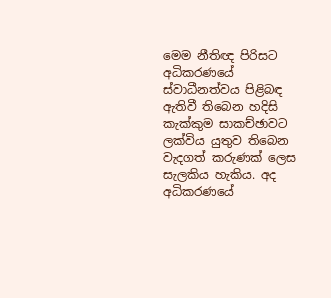මෙම නීතිඥ පිරිසට අධිකරණයේ ස්වාධීනත්වය පිළිබඳ ඇතිවී තිබෙන හදිසි කැක්කුම සාකච්ඡාවට ලක්විය යුතුව තිබෙන වැදගත් කරුණක් ලෙස සැලකිය හැකිය. අද අධිකරණයේ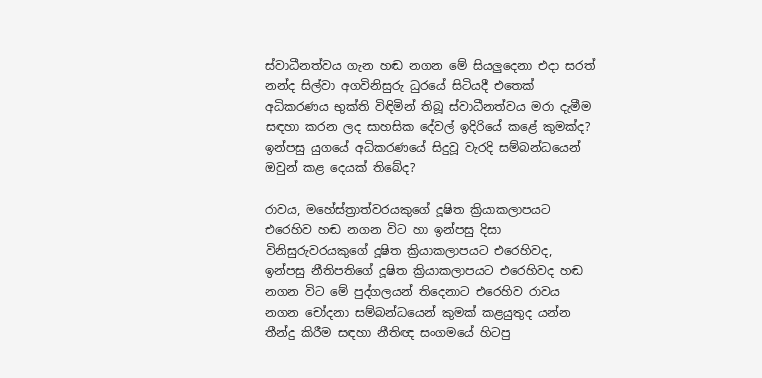ස්වාධීනත්වය ගැන හඬ නගන මේ සියලුදෙනා එදා සරත් නන්ද සිල්වා අගවිනිසුරු ධුරයේ සිටියදී එතෙක් අධිකරණය භුක්ති විඳිමින් තිබූ ස්වාධීනත්වය මරා දැමීම සඳහා කරන ලද සාහසික දේවල් ඉදිරියේ කළේ කුමක්ද? ඉන්පසු යුගයේ අධිකරණයේ සිදුවූ වැරදි සම්බන්ධයෙන් ඔවුන් කළ දෙයක් තිබේද?

රාවය, මහේස්ත්‍රාත්වරයකුගේ දූෂිත ක්‍රියාකලාපයට එරෙහිව හඬ නගන විට හා ඉන්පසු දිසා විනිසුරුවරයකුගේ දූෂිත ක්‍රියාකලාපයට එරෙහිවද, ඉන්පසු නීතිපතිගේ දූෂිත ක්‍රියාකලාපයට එරෙහිවද හඬ නගන විට මේ පුද්ගලයන් තිදෙනාට එරෙහිව රාවය නගන චෝදනා සම්බන්ධයෙන් කුමක් කළයුතුද යන්න තීන්දු කිරීම සඳහා නීතිඥ සංගමයේ හිටපු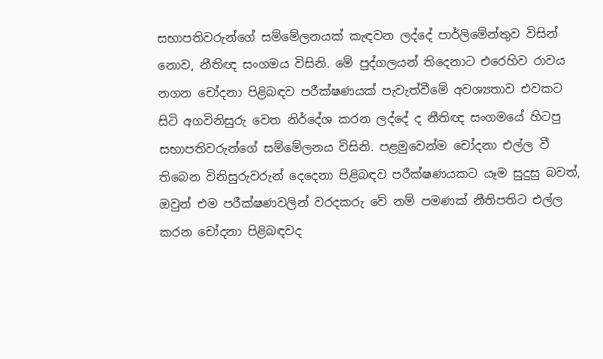සභාපතිවරුන්ගේ සම්මේලනයක් කැඳවන ලද්දේ පාර්ලිමේන්තුව විසින් නොව, නීතිඥ සංගමය විසිනි. මේ පුද්ගලයන් තිදෙනාට එරෙහිව රාවය නගන චෝදනා පිළිබඳව පරීක්ෂණයක් පැවැත්වීමේ අවශ්‍යතාව එවකට සිටි අගවිනිසුරු වෙත නිර්දේශ කරන ලද්දේ ද නීතිඥ සංගමයේ හිටපු සභාපතිවරුන්ගේ සම්මේලනය විසිනි. පළමුවෙන්ම චෝදනා එල්ල වී තිබෙන විනිසුරුවරුන් දෙදෙනා පිළිබඳව පරීක්ෂණයකට යෑම සුදුසු බවත්, ඔවුන් එම පරීක්ෂණවලින් වරදකරු වේ නම් පමණක් නීතිපතිට එල්ල කරන චෝදනා පිළිබඳවද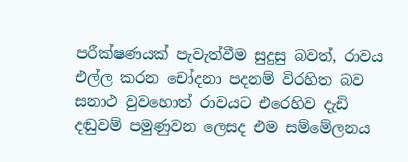පරීක්ෂණයක් පැවැත්වීම සුදුසු බවත්, රාවය එල්ල කරන චෝදනා පදනම් විරහිත බව සනාථ වුවහොත් රාවයට එරෙහිව දැඩි දඬුවම් පමුණුවන ලෙසද එම සම්මේලනය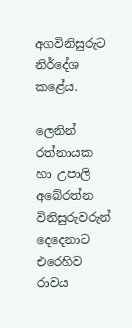අගවිනිසුරුට නිර්දේශ කළේය.

ලෙනින් රත්නායක හා උපාලි අබේරත්න විනිසුරුවරුන් දෙදෙනාට එරෙහිව රාවය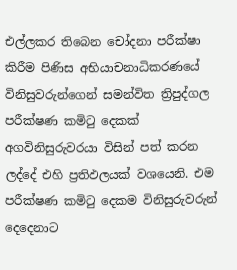එල්ලකර තිබෙන චෝදනා පරීක්ෂා කිරීම පිණිස අභියාචනාධිකරණයේ විනිසුවරුන්ගෙන් සමන්විත ත්‍රිපුද්ගල පරීක්ෂණ කමිටු දෙකක් අගවිනිසුරුවරයා විසින් පත් කරන ලද්දේ එහි ප්‍රතිඵලයක් වශයෙනි. එම පරීක්ෂණ කමිටු දෙකම විනිසුරුවරුන් දෙදෙනාට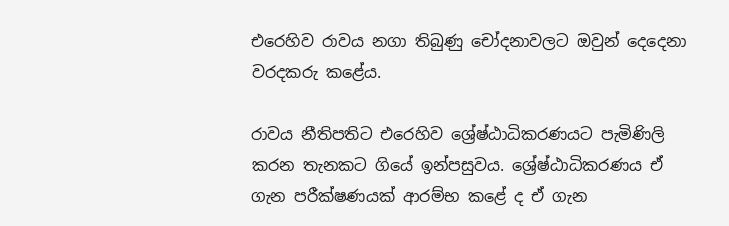එරෙහිව රාවය නගා තිබුණු චෝදනාවලට ඔවුන් දෙදෙනා වරදකරු කළේය.

රාවය නීතිපතිට එරෙහිව ශ්‍රේෂ්ඨාධිකරණයට පැමිණිලි කරන තැනකට ගියේ ඉන්පසුවය. ශ්‍රේෂ්ඨාධිකරණය ඒ ගැන පරීක්ෂණයක් ආරම්භ කළේ ද ඒ ගැන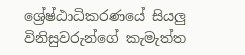ශ්‍රේෂ්ඨාධිකරණයේ සියලු විනිසුවරුන්ගේ කැමැත්ත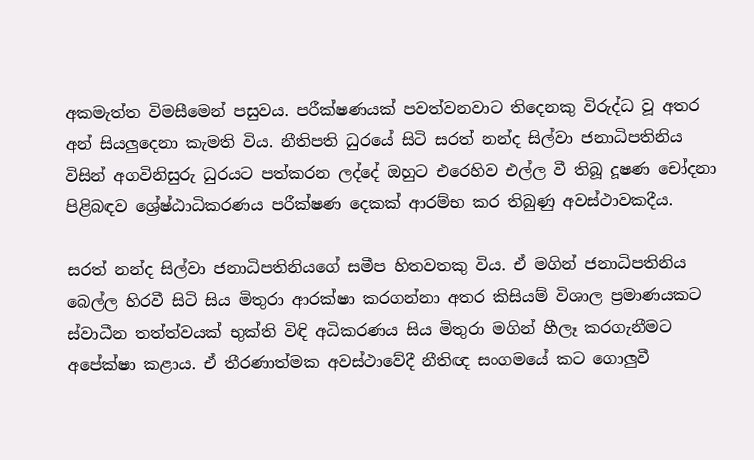අකමැත්ත විමසීමෙන් පසුවය. පරීක්ෂණයක් පවත්වනවාට තිදෙනකු විරුද්ධ වූ අතර අන් සියලුදෙනා කැමති විය. නීතිපති ධුරයේ සිටි සරත් නන්ද සිල්වා ජනාධිපතිනිය විසින් අගවිනිසුරු ධුරයට පත්කරන ලද්දේ ඔහුට එරෙහිව එල්ල වී තිබූ දූෂණ චෝදනා පිළිබඳව ශ්‍රේෂ්ඨාධිකරණය පරීක්ෂණ දෙකක් ආරම්භ කර තිබුණු අවස්ථාවකදීය.

සරත් නන්ද සිල්වා ජනාධිපතිනියගේ සමීප හිතවතකු විය. ඒ මගින් ජනාධිපතිනිය බෙල්ල හිරවී සිටි සිය මිතුරා ආරක්ෂා කරගන්නා අතර කිසියම් විශාල ප්‍රමාණයකට ස්වාධීන තත්ත්වයක් භුක්ති විඳි අධිකරණය සිය මිතුරා මගින් හීලෑ කරගැනීමට අපේක්ෂා කළාය. ඒ තීරණාත්මක අවස්ථාවේදී නීතිඥ සංගමයේ කට ගොලුවී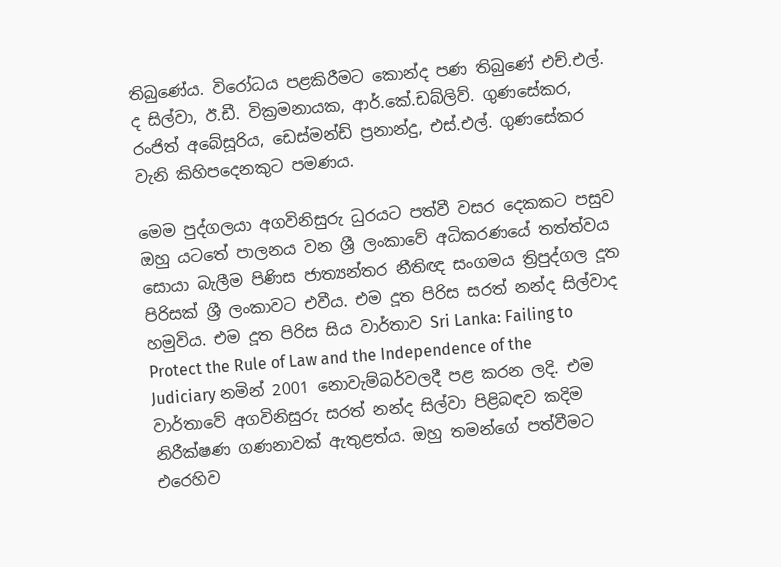තිබුණේය. විරෝධය පළකිරීමට කොන්ද පණ තිබුණේ එච්.එල්. ද සිල්වා, ඊ.ඩී. වික්‍රමනායක, ආර්.කේ.ඩබ්ලිව්. ගුණසේකර, රංජිත් අබේසූරිය, ඩෙස්මන්ඩ් ප්‍රනාන්දු, එස්.එල්. ගුණසේකර වැනි කිහිපදෙනකුට පමණය.

මෙම පුද්ගලයා අගවිනිසුරු ධුරයට පත්වී වසර දෙකකට පසුව ඔහු යටතේ පාලනය වන ශ්‍රී ලංකාවේ අධිකරණයේ තත්ත්වය සොයා බැලීම පිණිස ජාත්‍යන්තර නීතිඥ සංගමය ත්‍රිපුද්ගල දූත පිරිසක් ශ්‍රී ලංකාවට එවීය. එම දූත පිරිස සරත් නන්ද සිල්වාද හමුවිය. එම දූත පිරිස සිය වාර්තාව Sri Lanka: Failing to Protect the Rule of Law and the Independence of the Judiciary නමින් 2001 නොවැම්බර්වලදී පළ කරන ලදි. එම වාර්තාවේ අගවිනිසුරු සරත් නන්ද සිල්වා පිළිබඳව කදිම නිරීක්ෂණ ගණනාවක් ඇතුළත්ය. ඔහු තමන්ගේ පත්වීමට එරෙහිව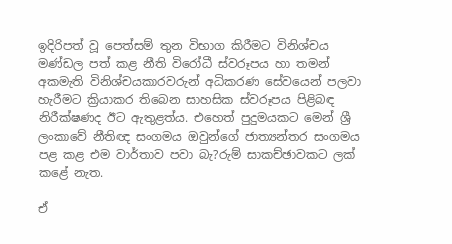ඉදිරිපත් වූ පෙත්සම් තුන විභාග කිරීමට විනිශ්චය මණ්ඩල පත් කළ නීති විරෝධී ස්වරූපය හා තමන් අකමැති විනිශ්චයකාරවරුන් අධිකරණ සේවයෙන් පලවා හැරීමට ක්‍රියාකර තිබෙන සාහසික ස්වරූපය පිළිබඳ නිරීක්ෂණද ඊට ඇතුළත්ය. එහෙත් පුදුමයකට මෙන් ශ්‍රී ලංකාවේ නීතිඥ සංගමය ඔවුන්ගේ ජාත්‍යන්තර සංගමය පළ කළ එම වාර්තාව පවා බැ?රුම් සාකච්ඡාවකට ලක් කළේ නැත.

ඒ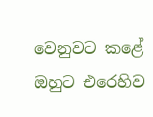වෙනුවට කළේ ඔහුට එරෙහිව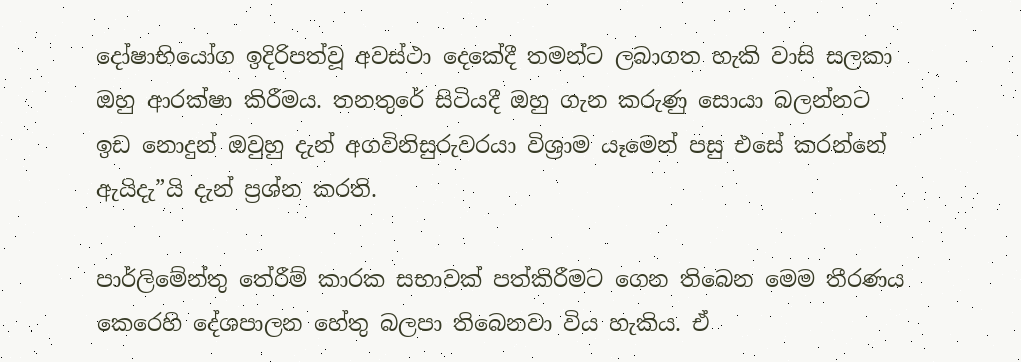දෝෂාභියෝග ඉදිරිපත්වූ අවස්ථා දෙකේදී තමන්ට ලබාගත හැකි වාසි සලකා ඔහු ආරක්ෂා කිරීමය. තනතුරේ සිටියදී ඔහු ගැන කරුණු සොයා බලන්නට ඉඩ නොදුන් ඔවුහු දැන් අගවිනිසුරුවරයා විශ්‍රාම යෑමෙන් පසු එසේ කරන්නේ ඇයිදැ”යි දැන් ප්‍රශ්න කරති.

පාර්ලිමේන්තු තේරීම් කාරක සභාවක් පත්කිරීමට ගෙන තිබෙන මෙම තීරණය කෙරෙහි දේශපාලන හේතු බලපා තිබෙනවා විය හැකිය. ඒ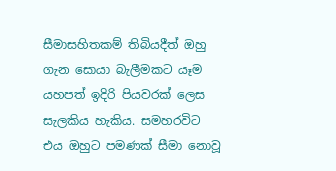සීමාසහිතකම් තිබියදීත් ඔහු ගැන සොයා බැලීමකට යෑම යහපත් ඉදිරි පියවරක් ලෙස සැලකිය හැකිය. සමහරවිට එය ඔහුට පමණක් සීමා නොවූ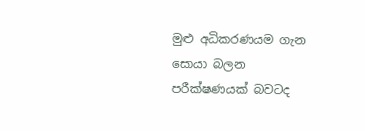මුළු අධිකරණයම ගැන සොයා බලන පරීක්ෂණයක් බවටද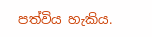පත්විය හැකිය.